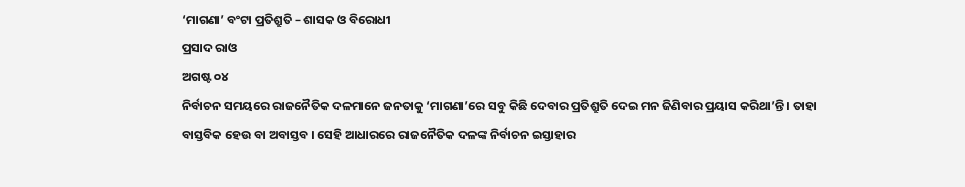‘ମାଗଣା’ ବଂଟା ପ୍ରତିଶ୍ରୁତି – ଶାସକ ଓ ବିରୋଧୀ
ପ୍ରସାଦ ରାଓ
ଅଗଷ୍ଟ ୦୪
ନିର୍ବାଚନ ସମୟରେ ରାଜନୈତିକ ଦଳମାନେ ଜନତାକୁ ‘ମାଗଣା’ରେ ସବୁ କିଛି ଦେବାର ପ୍ରତିଶ୍ରୁତି ଦେଇ ମନ ଜିଣିବାର ପ୍ରୟାସ କରିଥା’ନ୍ତି । ତାହା ବାସ୍ତବିକ ହେଉ ବା ଅବାସ୍ତବ । ସେହି ଆଧାରରେ ରାଜନୈତିକ ଦଳଙ୍କ ନିର୍ବାଚନ ଇସ୍ତାହାର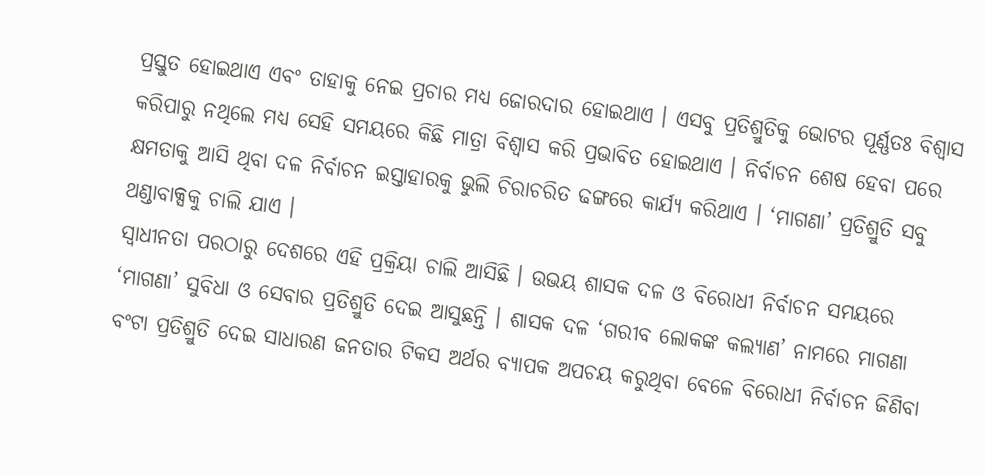ପ୍ରସ୍ତୁତ ହୋଇଥାଏ ଏବଂ ତାହାକୁ ନେଇ ପ୍ରଚାର ମଧ୍ୟ ଜୋରଦାର ହୋଇଥାଏ । ଏସବୁ ପ୍ରତିଶ୍ରୁତିକୁ ଭୋଟର ପୂର୍ଣ୍ଣତଃ ବିଶ୍ୱାସ କରିପାରୁ ନଥିଲେ ମଧ୍ୟ ସେହି ସମୟରେ କିଛି ମାତ୍ରା ବିଶ୍ୱାସ କରି ପ୍ରଭାବିତ ହୋଇଥାଏ । ନିର୍ବାଚନ ଶେଷ ହେବା ପରେ କ୍ଷମତାକୁ ଆସି ଥିବା ଦଳ ନିର୍ବାଚନ ଇସ୍ତାହାରକୁ ଭୁଲି ଚିରାଚରିତ ଢଙ୍ଗରେ କାର୍ଯ୍ୟ କରିଥାଏ । ‘ମାଗଣା’ ପ୍ରତିଶ୍ରୁତି ସବୁ ଥଣ୍ଡାବାକ୍ସକୁ ଚାଲି ଯାଏ ।
ସ୍ୱାଧୀନତା ପରଠାରୁ ଦେଶରେ ଏହି ପ୍ରକ୍ରିୟା ଚାଲି ଆସିଛି । ଉଭୟ ଶାସକ ଦଳ ଓ ବିରୋଧୀ ନିର୍ବାଚନ ସମୟରେ ‘ମାଗଣା’ ସୁବିଧା ଓ ସେବାର ପ୍ରତିଶ୍ରୁତି ଦେଇ ଆସୁଛନ୍ତି । ଶାସକ ଦଳ ‘ଗରୀବ ଲୋକଙ୍କ କଲ୍ୟାଣ’ ନାମରେ ମାଗଣା ବଂଟା ପ୍ରତିଶ୍ରୁତି ଦେଇ ସାଧାରଣ ଜନତାର ଟିକସ ଅର୍ଥର ବ୍ୟାପକ ଅପଚୟ କରୁଥିବା ବେଳେ ବିରୋଧୀ ନିର୍ବାଚନ ଜିଣିବା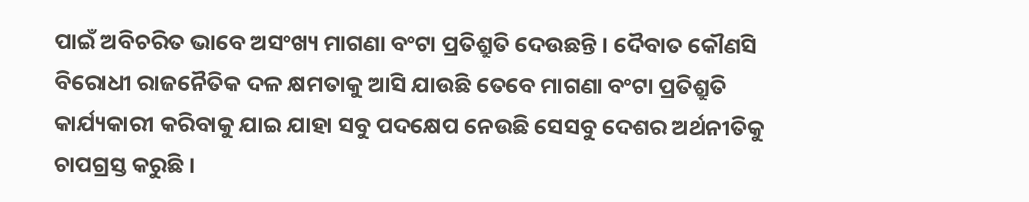ପାଇଁ ଅବିଚରିତ ଭାବେ ଅସଂଖ୍ୟ ମାଗଣା ବଂଟା ପ୍ରତିଶ୍ରୁତି ଦେଉଛନ୍ତି । ଦୈବାତ କୌଣସି ବିରୋଧୀ ରାଜନୈତିକ ଦଳ କ୍ଷମତାକୁ ଆସି ଯାଉଛି ତେବେ ମାଗଣା ବଂଟା ପ୍ରତିଶ୍ରୁତି କାର୍ଯ୍ୟକାରୀ କରିବାକୁ ଯାଇ ଯାହା ସବୁ ପଦକ୍ଷେପ ନେଉଛି ସେସବୁ ଦେଶର ଅର୍ଥନୀତିକୁ ଚାପଗ୍ରସ୍ତ କରୁଛି ।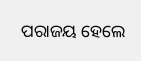ପରାଜୟ ହେଲେ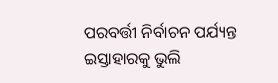ପରବର୍ତ୍ତୀ ନିର୍ବାଚନ ପର୍ଯ୍ୟନ୍ତ ଇସ୍ତାହାରକୁ ଭୁଲି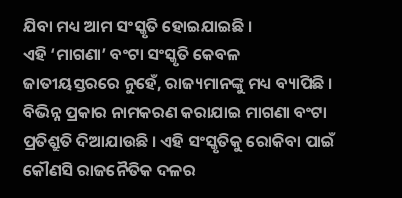ଯିବା ମଧ୍ୟ ଆମ ସଂସ୍କୃତି ହୋଇଯାଇଛି ।
ଏହି ‘ମାଗଣା’ ବଂଟା ସଂସ୍କୃତି କେବଳ ଜାତୀୟସ୍ତରରେ ନୁହେଁ, ରାଜ୍ୟମାନଙ୍କୁ ମଧ୍ୟ ବ୍ୟାପିଛି । ବିଭିନ୍ନ ପ୍ରକାର ନାମକରଣ କରାଯାଇ ମାଗଣା ବଂଟା ପ୍ରତିଶ୍ରୁତି ଦିଆଯାଉଛି । ଏହି ସଂସ୍କୃତିକୁ ରୋକିବା ପାଇଁ କୌଣସି ରାଜନୈତିକ ଦଳର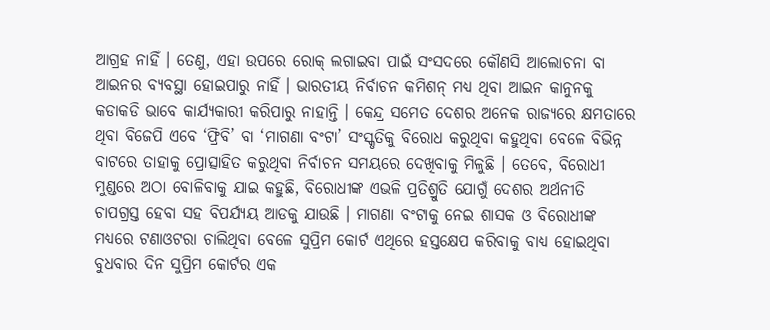ଆଗ୍ରହ ନାହିଁ । ତେଣୁ, ଏହା ଉପରେ ରୋକ୍ ଲଗାଇବା ପାଇଁ ସଂସଦରେ କୌଣସି ଆଲୋଚନା ବା ଆଇନର ବ୍ୟବସ୍ଥା ହୋଇପାରୁ ନାହିଁ । ଭାରତୀୟ ନିର୍ବାଚନ କମିଶନ୍ ମଧ୍ୟ ଥିବା ଆଇନ କାନୁନକୁ କଡାକଡି ଭାବେ କାର୍ଯ୍ୟକାରୀ କରିପାରୁ ନାହାନ୍ତି । କେନ୍ଦ୍ର ସମେତ ଦେଶର ଅନେକ ରାଜ୍ୟରେ କ୍ଷମତାରେ ଥିବା ବିଜେପି ଏବେ ‘ଫ୍ରିବି’ ବା ‘ମାଗଣା ବଂଟା’ ସଂସ୍କୃତିକୁ ବିରୋଧ କରୁଥିବା କହୁଥିବା ବେଳେ ବିଭିନ୍ନ ବାଟରେ ତାହାକୁ ପ୍ରୋତ୍ସାହିତ କରୁଥିବା ନିର୍ବାଚନ ସମୟରେ ଦେଖିବାକୁ ମିଳୁଛି । ତେବେ, ବିରୋଧୀ ମୁଣ୍ଡରେ ଅଠା ବୋଳିବାକୁ ଯାଇ କହୁଛି, ବିରୋଧୀଙ୍କ ଏଭଳି ପ୍ରତିଶ୍ରୁତି ଯୋଗୁଁ ଦେଶର ଅର୍ଥନୀତି ଚାପଗ୍ରସ୍ତ ହେବା ସହ ବିପର୍ଯ୍ୟୟ ଆଡକୁ ଯାଉଛି । ମାଗଣା ବଂଟାକୁ ନେଇ ଶାସକ ଓ ବିରୋଧୀଙ୍କ ମଧ୍ୟରେ ଟଣାଓଟରା ଚାଲିଥିବା ବେଳେ ସୁପ୍ରିମ କୋର୍ଟ ଏଥିରେ ହସ୍ତକ୍ଷେପ କରିବାକୁ ବାଧ୍ୟ ହୋଇଥିବା ବୁଧବାର ଦିନ ସୁପ୍ରିମ କୋର୍ଟର ଏକ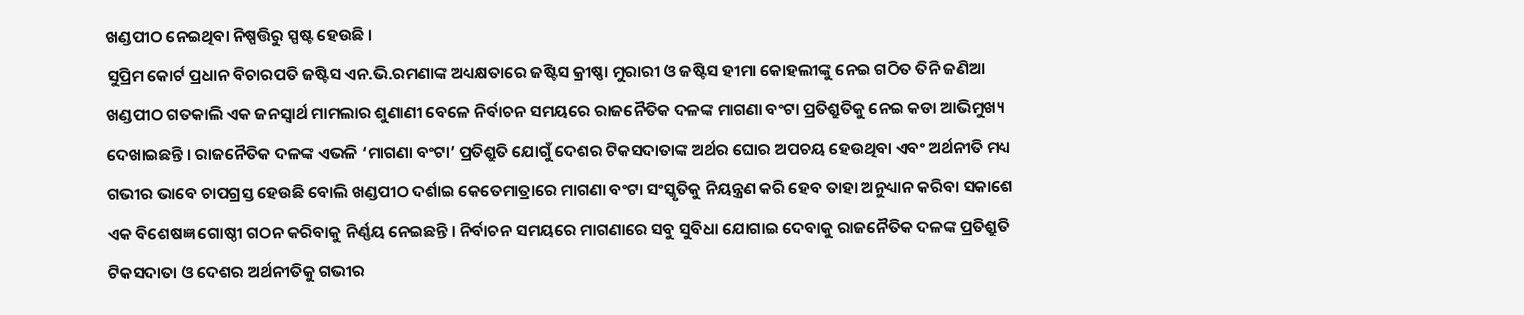ଖଣ୍ଡପୀଠ ନେଇଥିବା ନିଷ୍ପତ୍ତିରୁ ସ୍ପଷ୍ଟ ହେଉଛି ।
ସୁପ୍ରିମ କୋର୍ଟ ପ୍ରଧାନ ବିଚାରପତି ଜଷ୍ଟିସ ଏନ.ଭି.ରମଣାଙ୍କ ଅଧ୍ୟକ୍ଷତାରେ ଜଷ୍ଟିସ କ୍ରୀଷ୍ଣା ମୁରାରୀ ଓ ଜଷ୍ଟିସ ହୀମା କୋହଲୀଙ୍କୁ ନେଇ ଗଠିତ ତିନି ଜଣିଆ ଖଣ୍ଡପୀଠ ଗତକାଲି ଏକ ଜନସ୍ୱାର୍ଥ ମାମଲାର ଶୁଣାଣୀ ବେଳେ ନିର୍ବାଚନ ସମୟରେ ରାଜନୈତିକ ଦଳଙ୍କ ମାଗଣା ବଂଟା ପ୍ରତିଶ୍ରୁତିକୁ ନେଇ କଡା ଆଭିମୁଖ୍ୟ ଦେଖାଇଛନ୍ତି । ରାଜନୈତିକ ଦଳଙ୍କ ଏଭଳି ‘ମାଗଣା ବଂଟା’ ପ୍ରତିଶ୍ରୁତି ଯୋଗୁଁ ଦେଶର ଟିକସଦାତାଙ୍କ ଅର୍ଥର ଘୋର ଅପଚୟ ହେଉଥିବା ଏବଂ ଅର୍ଥନୀତି ମଧ୍ୟ ଗଭୀର ଭାବେ ଚାପଗ୍ରସ୍ତ ହେଉଛି ବୋଲି ଖଣ୍ଡପୀଠ ଦର୍ଶାଇ କେତେମାତ୍ରାରେ ମାଗଣା ବଂଟା ସଂସ୍କୃତିକୁ ନିୟନ୍ତ୍ରଣ କରି ହେବ ତାହା ଅନୁଧ୍ୟାନ କରିବା ସକାଶେ ଏକ ବିଶେଷଜ୍ଞ ଗୋଷ୍ଠୀ ଗଠନ କରିବାକୁ ନିର୍ଣ୍ଣୟ ନେଇଛନ୍ତି । ନିର୍ବାଚନ ସମୟରେ ମାଗଣାରେ ସବୁ ସୁବିଧା ଯୋଗାଇ ଦେବାକୁ ରାଜନୈତିକ ଦଳଙ୍କ ପ୍ରତିଶ୍ରୁତି ଟିକସଦାତା ଓ ଦେଶର ଅର୍ଥନୀତିକୁ ଗଭୀର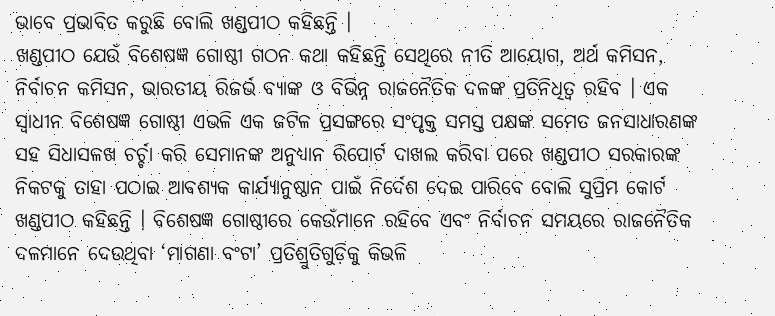ଭାବେ ପ୍ରଭାବିତ କରୁଛି ବୋଲି ଖଣ୍ଡପୀଠ କହିଛନ୍ତି ।
ଖଣ୍ଡପୀଠ ଯେଉଁ ବିଶେଷଜ୍ଞ ଗୋଷ୍ଠୀ ଗଠନ କଥା କହିଛନ୍ତି ସେଥିରେ ନୀତି ଆୟୋଗ, ଅର୍ଥ କମିସନ, ନିର୍ବାଚନ କମିସନ, ଭାରତୀୟ ରିଜର୍ଭ ବ୍ୟାଙ୍କ ଓ ବିଭିନ୍ନ ରାଜନୈତିକ ଦଳଙ୍କ ପ୍ରତିନିଧିତ୍ୱ ରହିବ । ଏକ ସ୍ୱାଧୀନ ବିଶେଷଜ୍ଞ ଗୋଷ୍ଠୀ ଏଭଳି ଏକ ଜଟିଳ ପ୍ରସଙ୍ଗରେ ସଂପୃକ୍ତ ସମସ୍ତ ପକ୍ଷଙ୍କ ସମେତ ଜନସାଧାରଣଙ୍କ ସହ ସିଧାସଳଖ ଚର୍ଚ୍ଚା କରି ସେମାନଙ୍କ ଅନୁଧ୍ୟାନ ରିପୋର୍ଟ ଦାଖଲ କରିବା ପରେ ଖଣ୍ଡପୀଠ ସରକାରଙ୍କ ନିକଟକୁ ତାହା ପଠାଇ ଆବଶ୍ୟକ କାର୍ଯ୍ୟାନୁଷ୍ଠାନ ପାଇଁ ନିର୍ଦେଶ ଦେଇ ପାରିବେ ବୋଲି ସୁପ୍ରିମ କୋର୍ଟ ଖଣ୍ଡପୀଠ କହିଛନ୍ତି । ବିଶେଷଜ୍ଞ ଗୋଷ୍ଠୀରେ କେଉଁମାନେ ରହିବେ ଏବଂ ନିର୍ବାଚନ ସମୟରେ ରାଜନୈତିକ ଦଳମାନେ ଦେଉଥିବା ‘ମାଗଣା ବଂଟା’ ପ୍ରତିଶ୍ରୁତିଗୁଡ଼ିକୁ କିଭଳି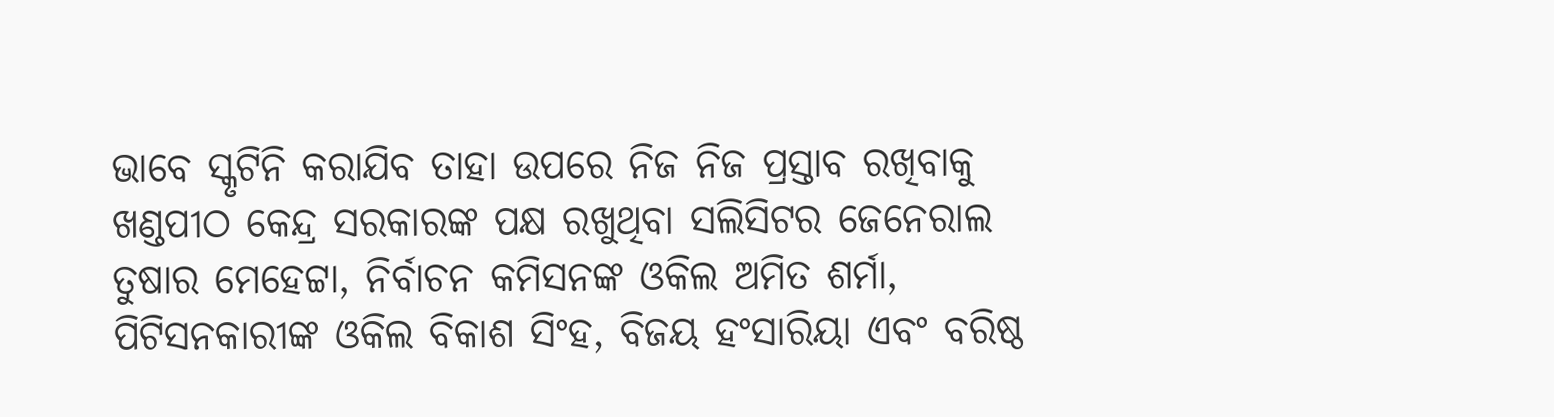ଭାବେ ସ୍କୃଟିନି କରାଯିବ ତାହା ଉପରେ ନିଜ ନିଜ ପ୍ରସ୍ତାବ ରଖିବାକୁ ଖଣ୍ଡପୀଠ କେନ୍ଦ୍ର ସରକାରଙ୍କ ପକ୍ଷ ରଖୁଥିବା ସଲିସିଟର ଜେନେରାଲ ତୁଷାର ମେହେଟ୍ଟା, ନିର୍ବାଚନ କମିସନଙ୍କ ଓକିଲ ଅମିତ ଶର୍ମା, ପିଟିସନକାରୀଙ୍କ ଓକିଲ ବିକାଶ ସିଂହ, ବିଜୟ ହଂସାରିୟା ଏବଂ ବରିଷ୍ଠ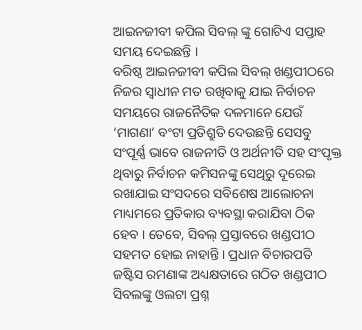ଆଇନଜୀବୀ କପିଲ ସିବଲ୍ ଙ୍କୁ ଗୋଟିଏ ସପ୍ତାହ ସମୟ ଦେଇଛନ୍ତି ।
ବରିଷ୍ଠ ଆଇନଜୀବୀ କପିଲ ସିବଲ୍ ଖଣ୍ଡପୀଠରେ ନିଜର ସ୍ୱାଧୀନ ମତ ରଖିବାକୁ ଯାଇ ନିର୍ବାଚନ ସମୟରେ ରାଜନୈତିକ ଦଳମାନେ ଯେଉଁ ‘ମାଗଣା’ ବଂଟା ପ୍ରତିଶ୍ରୁତି ଦେଉଛନ୍ତି ସେସବୁ ସଂପୂର୍ଣ୍ଣ ଭାବେ ରାଜନୀତି ଓ ଅର୍ଥନୀତି ସହ ସଂପୃକ୍ତ ଥିବାରୁ ନିର୍ବାଚନ କମିସନଙ୍କୁ ସେଥିରୁ ଦୂରେଇ ରଖାଯାଇ ସଂସଦରେ ସବିଶେଷ ଆଲୋଚନା ମାଧ୍ୟମରେ ପ୍ରତିକାର ବ୍ୟବସ୍ଥା କରାଯିବା ଠିକ ହେବ । ତେବେ, ସିବଲ୍ ପ୍ରସ୍ତାବରେ ଖଣ୍ଡପୀଠ ସହମତ ହୋଇ ନାହାନ୍ତି । ପ୍ରଧାନ ବିଚାରପତି ଜଷ୍ଟିସ ରମଣାଙ୍କ ଅଧ୍ୟକ୍ଷତାରେ ଗଠିତ ଖଣ୍ଡପୀଠ ସିବଲଙ୍କୁ ଓଲଟା ପ୍ରଶ୍ନ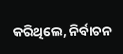କରିଥିଲେ, ନିର୍ବାଚନ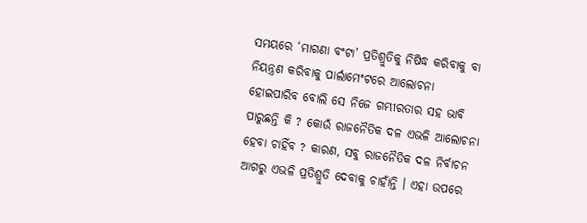ସମୟରେ ‘ମାଗଣା ବଂଟା’ ପ୍ରତିଶ୍ରୁତିକୁ ନିଷିଦ୍ଧ କରିବାକୁ ବା ନିୟନ୍ତ୍ରଣ କରିବାକୁ ପାର୍ଲାମେଂଟରେ ଆଲୋଚନା ହୋଇପାରିବ ବୋଲି ସେ ନିଜେ ଗମ୍ଭୀରତାର ସହ ଭାବି ପାରୁଛନ୍ତି କି ? କୋଉଁ ରାଜନୈତିକ ଦଳ ଏଭଳି ଆଲୋଚନା ହେବା ଚାହିଁବ ? କାରଣ, ସବୁ ରାଜନୈତିକ ଦଳ ନିର୍ବାଚନ ଆଗରୁ ଏଭଳି ପ୍ରତିଶ୍ରୁତି ଦେବାକୁ ଚାହାଁନ୍ତି । ଏହା ଉପରେ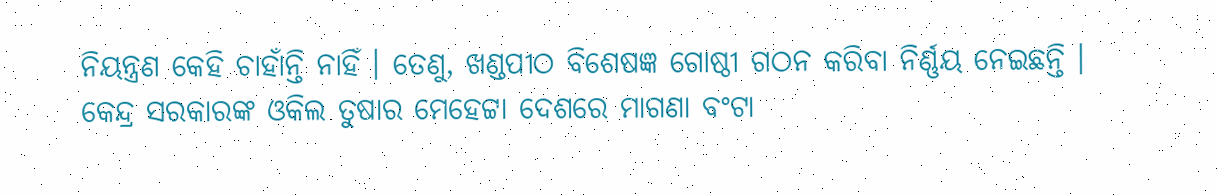ନିୟନ୍ତ୍ରଣ କେହି ଚାହାଁନ୍ତି ନାହିଁ । ତେଣୁ, ଖଣ୍ଡପୀଠ ବିଶେଷଜ୍ଞ ଗୋଷ୍ଠୀ ଗଠନ କରିବା ନିର୍ଣ୍ଣୟ ନେଇଛନ୍ତି ।
କେନ୍ଦ୍ର ସରକାରଙ୍କ ଓକିଲ ତୁଷାର ମେହେଟ୍ଟା ଦେଶରେ ମାଗଣା ବଂଟା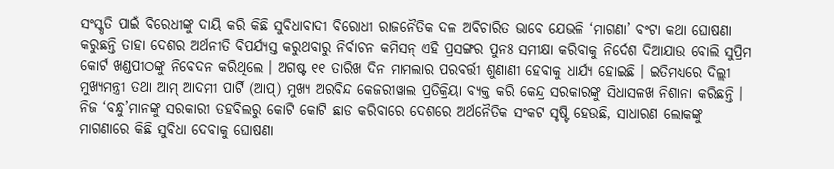ସଂସ୍କୃତି ପାଇଁ ବିରେଧୀଙ୍କୁ ଦାୟି କରି କିଛି ସୁବିଧାବାଦୀ ବିରୋଧୀ ରାଜନୈତିକ ଦଳ ଅବିଚାରିତ ଭାବେ ଯେଭଳି ‘ମାଗଣା’ ବଂଟା କଥା ଘୋଷଣା କରୁଛନ୍ତି ତାହା ଦେଶର ଅର୍ଥନୀତି ବିପର୍ଯ୍ୟସ୍ତ କରୁଥବାରୁ ନିର୍ବାଚନ କମିସନ୍ ଏହି ପ୍ରସଙ୍ଗର ପୁନଃ ସମୀକ୍ଷା କରିବାକୁ ନିର୍ଦେଶ ଦିଆଯାଉ ବୋଲି ସୁପ୍ରିମ କୋର୍ଟ ଖଣ୍ଡପୀଠଙ୍କୁ ନିବେଦନ କରିଥିଲେ । ଅଗଷ୍ଟ ୧୧ ତାରିଖ ଦିନ ମାମଲାର ପରବର୍ତ୍ତୀ ଶୁଣାଣୀ ହେବାକୁ ଧାର୍ଯ୍ୟ ହୋଇଛି । ଇତିମଧ୍ୟରେ ଦିଲ୍ଲୀ ମୁଖ୍ୟମନ୍ତ୍ରୀ ତଥା ଆମ୍ ଆଦମୀ ପାର୍ଟି (ଆପ୍) ମୁଖ୍ୟ ଅରବିନ୍ଦ କେଜରୀୱାଲ ପ୍ରତିକ୍ରିୟା ବ୍ୟକ୍ତ କରି କେନ୍ଦ୍ର ସରକାରଙ୍କୁ ସିଧାସଳଖ ନିଶାନା କରିଛନ୍ତି । ନିଜ ‘ବନ୍ଧୁ’ମାନଙ୍କୁ ସରକାରୀ ତହବିଲରୁ କୋଟି କୋଟି ଛାଡ କରିବାରେ ଦେଶରେ ଅର୍ଥନୈତିକ ସଂକଟ ସୃଷ୍ଟି ହେଉଛି, ସାଧାରଣ ଲୋକଙ୍କୁ ମାଗଣାରେ କିଛି ସୁବିଧା ଦେବାକୁ ଘୋଷଣା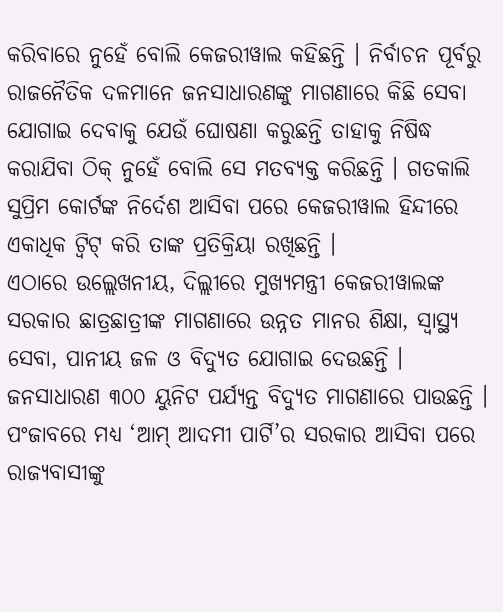କରିବାରେ ନୁହେଁ ବୋଲି କେଜରୀୱାଲ କହିଛନ୍ତି । ନିର୍ବାଚନ ପୂର୍ବରୁ ରାଜନୈତିକ ଦଳମାନେ ଜନସାଧାରଣଙ୍କୁ ମାଗଣାରେ କିଛି ସେବା ଯୋଗାଇ ଦେବାକୁ ଯେଉଁ ଘୋଷଣା କରୁଛନ୍ତି ତାହାକୁ ନିଷିଦ୍ଧ କରାଯିବା ଠିକ୍ ନୁହେଁ ବୋଲି ସେ ମତବ୍ୟକ୍ତ କରିଛନ୍ତି । ଗତକାଲି ସୁପ୍ରିମ କୋର୍ଟଙ୍କ ନିର୍ଦେଶ ଆସିବା ପରେ କେଜରୀୱାଲ ହିନ୍ଦୀରେ ଏକାଧିକ ଟ୍ୱିଟ୍ କରି ତାଙ୍କ ପ୍ରତିକ୍ରିୟା ରଖିଛନ୍ତି ।
ଏଠାରେ ଉଲ୍ଲେଖନୀୟ, ଦିଲ୍ଲୀରେ ମୁଖ୍ୟମନ୍ତ୍ରୀ କେଜରୀୱାଲଙ୍କ ସରକାର ଛାତ୍ରଛାତ୍ରୀଙ୍କ ମାଗଣାରେ ଉନ୍ନତ ମାନର ଶିକ୍ଷା, ସ୍ୱାସ୍ଥ୍ୟ ସେବା, ପାନୀୟ ଜଳ ଓ ବିଦ୍ୟୁତ ଯୋଗାଇ ଦେଉଛନ୍ତି । ଜନସାଧାରଣ ୩୦୦ ୟୁନିଟ ପର୍ଯ୍ୟନ୍ତ ବିଦ୍ୟୁତ ମାଗଣାରେ ପାଉଛନ୍ତି । ପଂଜାବରେ ମଧ୍ୟ ‘ଆମ୍ ଆଦମୀ ପାର୍ଟି’ର ସରକାର ଆସିବା ପରେ ରାଜ୍ୟବାସୀଙ୍କୁ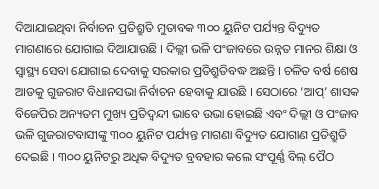ଦିଆଯାଇଥିବା ନିର୍ବାଚନ ପ୍ରତିଶ୍ରୁତି ମୁତାବକ ୩୦୦ ୟୁନିଟ ପର୍ଯ୍ୟନ୍ତ ବିଦ୍ୟୁତ ମାଗଣାରେ ଯୋଗାଇ ଦିଆଯାଉଛି । ଦିଲ୍ଲୀ ଭଳି ପଂଜାବରେ ଉନ୍ନତ ମାନର ଶିକ୍ଷା ଓ ସ୍ୱାସ୍ଥ୍ୟ ସେବା ଯୋଗାଇ ଦେବାକୁ ସରକାର ପ୍ରତିଶ୍ରୁତିବଦ୍ଧ ଅଛନ୍ତି । ଚଳିତ ବର୍ଷ ଶେଷ ଆଡକୁ ଗୁଜରାଟ ବିଧାନସଭା ନିର୍ବାଚନ ହେବାକୁ ଯାଉଛି । ସେଠାରେ ‘ଆପ୍’ ଶାସକ ବିଜେପିର ଅନ୍ୟତମ ମୁଖ୍ୟ ପ୍ରତିଦ୍ୱନ୍ଦୀ ଭାବେ ଉଭା ହୋଇଛି ଏବଂ ଦିଲ୍ଲୀ ଓ ପଂଜାବ ଭଳି ଗୁଜରାଟବାସୀଙ୍କୁ ୩୦୦ ୟୁନିଟ ପର୍ଯ୍ୟନ୍ତ ମାଗଣା ବିଦ୍ୟୁତ ଯୋଗାଣ ପ୍ରତିଶ୍ରୁତି ଦେଇଛି । ୩୦୦ ୟୁନିଟରୁ ଅଧିକ ବିଦ୍ୟୁତ ବ୍ରବହାର କଲେ ସଂପୂର୍ଣ୍ଣ ବିଲ୍ ପୈଠ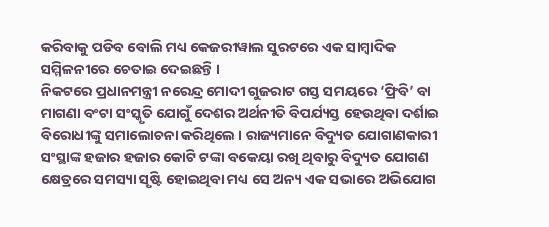କରିବାକୁ ପଡିବ ବୋଲି ମଧ୍ୟ କେଜରୀୱାଲ ସୁରଟରେ ଏକ ସାମ୍ବାଦିକ ସମ୍ମିଳନୀରେ ଚେତାଇ ଦେଇଛନ୍ତି ।
ନିକଟରେ ପ୍ରଧାନମନ୍ତ୍ରୀ ନରେନ୍ଦ୍ର ମୋଦୀ ଗୁଜରାଟ ଗସ୍ତ ସମୟରେ ‘ଫ୍ରିବି’ ବା ମାଗଣା ବଂଟା ସଂସ୍କୃତି ଯୋଗୁଁ ଦେଶର ଅର୍ଥନୀତି ବିପର୍ଯ୍ୟସ୍ତ ହେଉଥିବା ଦର୍ଶାଇ ବିରୋଧୀଙ୍କୁ ସମାଲୋଚନା କରିଥିଲେ । ରାଜ୍ୟମାନେ ବିଦ୍ୟୁତ ଯୋଗାଣକାରୀ ସଂସ୍ଥାଙ୍କ ହଜାର ହଜାର କୋଟି ଟଙ୍କା ବକେୟା ରଖି ଥିବାରୁ ବିଦ୍ୟୁତ ଯୋଗଣ କ୍ଷେତ୍ରରେ ସମସ୍ୟା ସୃଷ୍ଟି ହୋଇଥିବା ମଧ୍ୟ ସେ ଅନ୍ୟ ଏକ ସଭାରେ ଅଭିଯୋଗ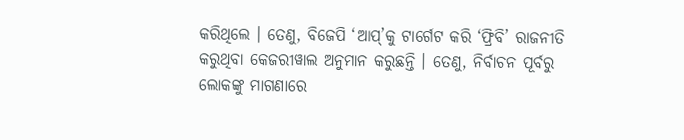କରିଥିଲେ । ତେଣୁ, ବିଜେପି ‘ଆପ୍’କୁ ଟାର୍ଗେଟ କରି ‘ଫ୍ରିବି’ ରାଜନୀତି କରୁଥିବା କେଜରୀୱାଲ ଅନୁମାନ କରୁଛନ୍ତି । ତେଣୁ, ନିର୍ବାଚନ ପୂର୍ବରୁ ଲୋକଙ୍କୁ ମାଗଣାରେ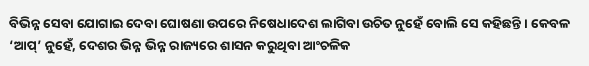ବିଭିନ୍ନ ସେବା ଯୋଗାଇ ଦେବା ଘୋଷଣା ଉପରେ ନିଷେଧାଦେଶ ଲାଗିବା ଉଚିତ ନୁହେଁ ବୋଲି ସେ କହିଛନ୍ତି । କେବଳ ‘ଆପ୍’ ନୁହେଁ, ଦେଶର ଭିନ୍ନ ଭିନ୍ନ ରାଜ୍ୟରେ ଶାସନ କରୁଥିବା ଆଂଚଳିକ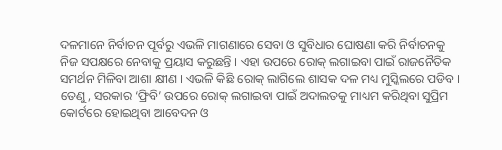ଦଳମାନେ ନିର୍ବାଚନ ପୂର୍ବରୁ ଏଭଳି ମାଗଣାରେ ସେବା ଓ ସୁବିଧାର ଘୋଷଣା କରି ନିର୍ବାଚନକୁ ନିଜ ସପକ୍ଷରେ ନେବାକୁ ପ୍ରୟାସ କରୁଛନ୍ତି । ଏହା ଉପରେ ରୋକ୍ ଲଗାଇବା ପାଇଁ ରାଜନୈତିକ ସମର୍ଥନ ମିଳିବା ଆଶା କ୍ଷୀଣ । ଏଭଳି କିଛି ରୋକ୍ ଲାଗିଲେ ଶାସକ ଦଳ ମଧ୍ୟ ମୁସ୍କିଲରେ ପଡିବ । ତେଣୁ, ସରକାର ‘ଫ୍ରିବି’ ଉପରେ ରୋକ୍ ଲଗାଇବା ପାଇଁ ଅଦାଲତକୁ ମାଧ୍ୟମ କରିଥିବା ସୁପ୍ରିମ କୋର୍ଟରେ ହୋଇଥିବା ଆବେଦନ ଓ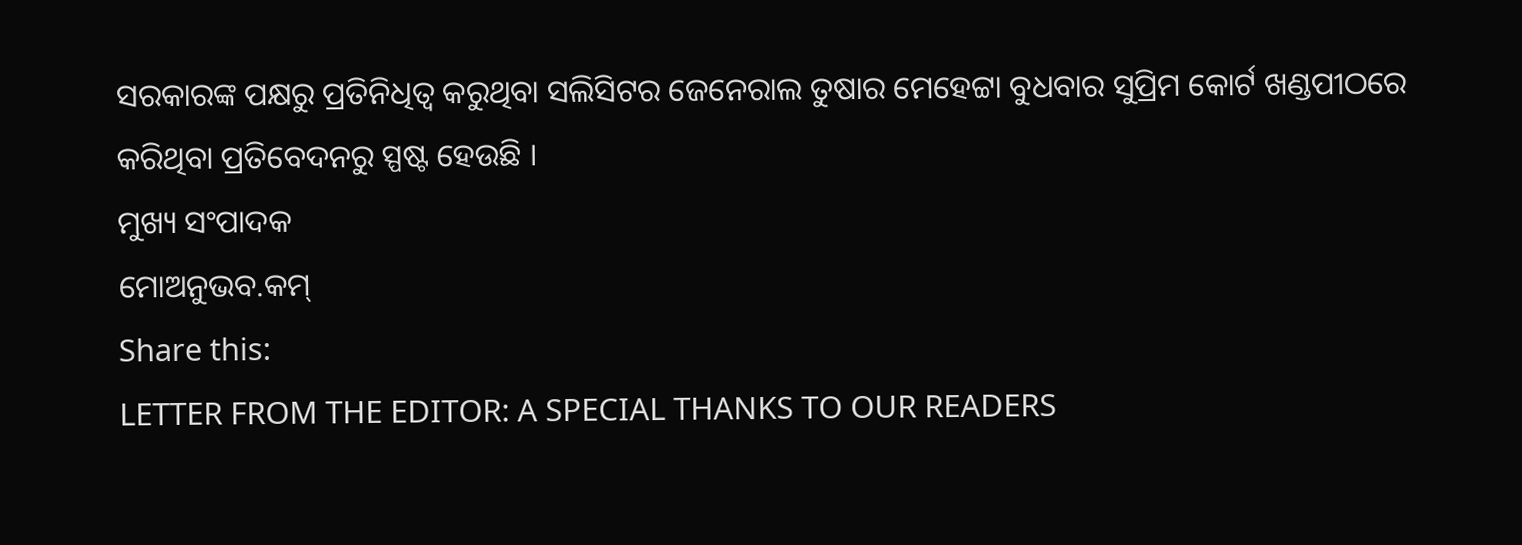ସରକାରଙ୍କ ପକ୍ଷରୁ ପ୍ରତିନିଧିତ୍ୱ କରୁଥିବା ସଲିସିଟର ଜେନେରାଲ ତୁଷାର ମେହେଟ୍ଟା ବୁଧବାର ସୁପ୍ରିମ କୋର୍ଟ ଖଣ୍ଡପୀଠରେ କରିଥିବା ପ୍ରତିବେଦନରୁ ସ୍ପଷ୍ଟ ହେଉଛି ।
ମୁଖ୍ୟ ସଂପାଦକ
ମୋଅନୁଭବ.କମ୍
Share this:
LETTER FROM THE EDITOR: A SPECIAL THANKS TO OUR READERS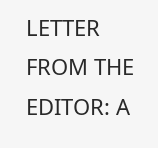LETTER FROM THE EDITOR: A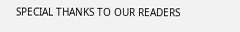SPECIAL THANKS TO OUR READERS